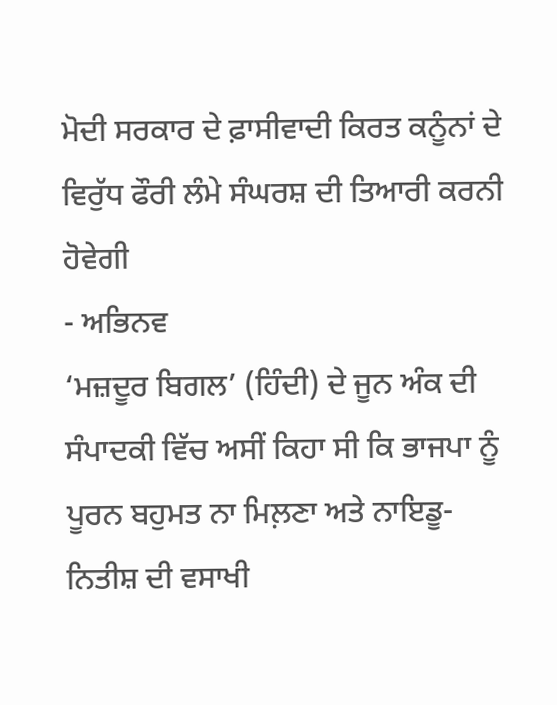ਮੋਦੀ ਸਰਕਾਰ ਦੇ ਫ਼ਾਸੀਵਾਦੀ ਕਿਰਤ ਕਨੂੰਨਾਂ ਦੇ ਵਿਰੁੱਧ ਫੌਰੀ ਲੰਮੇ ਸੰਘਰਸ਼ ਦੀ ਤਿਆਰੀ ਕਰਨੀ ਹੋਵੇਗੀ
- ਅਭਿਨਵ
‘ਮਜ਼ਦੂਰ ਬਿਗਲ’ (ਹਿੰਦੀ) ਦੇ ਜੂਨ ਅੰਕ ਦੀ ਸੰਪਾਦਕੀ ਵਿੱਚ ਅਸੀਂ ਕਿਹਾ ਸੀ ਕਿ ਭਾਜਪਾ ਨੂੰ ਪੂਰਨ ਬਹੁਮਤ ਨਾ ਮਿਲ਼ਣਾ ਅਤੇ ਨਾਇਡੂ- ਨਿਤੀਸ਼ ਦੀ ਵਸਾਖੀ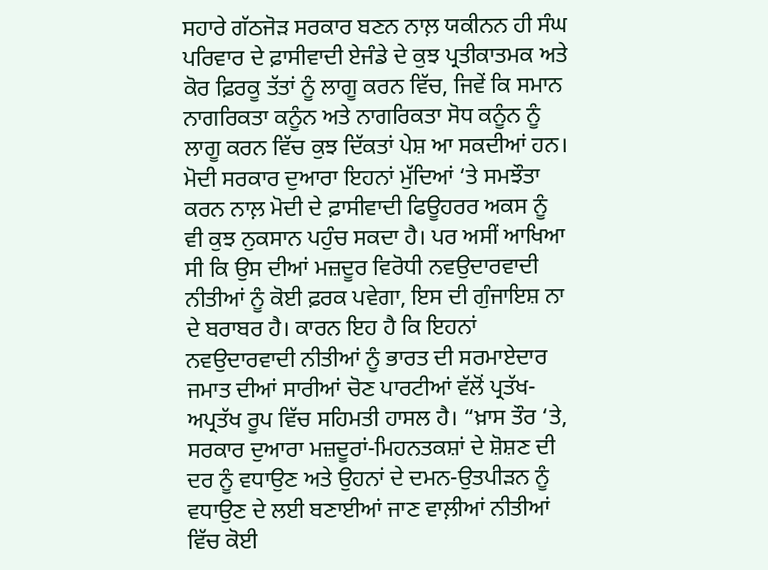ਸਹਾਰੇ ਗੱਠਜੋੜ ਸਰਕਾਰ ਬਣਨ ਨਾਲ਼ ਯਕੀਨਨ ਹੀ ਸੰਘ ਪਰਿਵਾਰ ਦੇ ਫ਼ਾਸੀਵਾਦੀ ਏਜੰਡੇ ਦੇ ਕੁਝ ਪ੍ਰਤੀਕਾਤਮਕ ਅਤੇ ਕੋਰ ਫ਼ਿਰਕੂ ਤੱਤਾਂ ਨੂੰ ਲਾਗੂ ਕਰਨ ਵਿੱਚ, ਜਿਵੇਂ ਕਿ ਸਮਾਨ ਨਾਗਰਿਕਤਾ ਕਨੂੰਨ ਅਤੇ ਨਾਗਰਿਕਤਾ ਸੋਧ ਕਨੂੰਨ ਨੂੰ ਲਾਗੂ ਕਰਨ ਵਿੱਚ ਕੁਝ ਦਿੱਕਤਾਂ ਪੇਸ਼ ਆ ਸਕਦੀਆਂ ਹਨ। ਮੋਦੀ ਸਰਕਾਰ ਦੁਆਰਾ ਇਹਨਾਂ ਮੁੱਦਿਆਂ ‘ਤੇ ਸਮਝੌਤਾ ਕਰਨ ਨਾਲ਼ ਮੋਦੀ ਦੇ ਫ਼ਾਸੀਵਾਦੀ ਫਿਊਹਰਰ ਅਕਸ ਨੂੰ ਵੀ ਕੁਝ ਨੁਕਸਾਨ ਪਹੁੰਚ ਸਕਦਾ ਹੈ। ਪਰ ਅਸੀਂ ਆਖਿਆ ਸੀ ਕਿ ਉਸ ਦੀਆਂ ਮਜ਼ਦੂਰ ਵਿਰੋਧੀ ਨਵਉਦਾਰਵਾਦੀ ਨੀਤੀਆਂ ਨੂੰ ਕੋਈ ਫ਼ਰਕ ਪਵੇਗਾ, ਇਸ ਦੀ ਗੁੰਜਾਇਸ਼ ਨਾ ਦੇ ਬਰਾਬਰ ਹੈ। ਕਾਰਨ ਇਹ ਹੈ ਕਿ ਇਹਨਾਂ ਨਵਉਦਾਰਵਾਦੀ ਨੀਤੀਆਂ ਨੂੰ ਭਾਰਤ ਦੀ ਸਰਮਾਏਦਾਰ ਜਮਾਤ ਦੀਆਂ ਸਾਰੀਆਂ ਚੋਣ ਪਾਰਟੀਆਂ ਵੱਲੋਂ ਪ੍ਰਤੱਖ-ਅਪ੍ਰਤੱਖ ਰੂਪ ਵਿੱਚ ਸਹਿਮਤੀ ਹਾਸਲ ਹੈ। “ਖ਼ਾਸ ਤੌਰ ‘ਤੇ, ਸਰਕਾਰ ਦੁਆਰਾ ਮਜ਼ਦੂਰਾਂ-ਮਿਹਨਤਕਸ਼ਾਂ ਦੇ ਸ਼ੋਸ਼ਣ ਦੀ ਦਰ ਨੂੰ ਵਧਾਉਣ ਅਤੇ ਉਹਨਾਂ ਦੇ ਦਮਨ-ਉਤਪੀੜਨ ਨੂੰ ਵਧਾਉਣ ਦੇ ਲਈ ਬਣਾਈਆਂ ਜਾਣ ਵਾਲ਼ੀਆਂ ਨੀਤੀਆਂ ਵਿੱਚ ਕੋਈ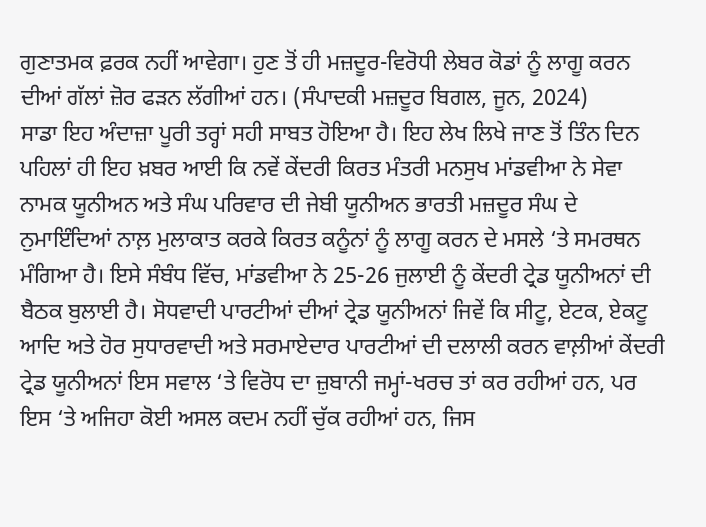ਗੁਣਾਤਮਕ ਫ਼ਰਕ ਨਹੀਂ ਆਵੇਗਾ। ਹੁਣ ਤੋਂ ਹੀ ਮਜ਼ਦੂਰ-ਵਿਰੋਧੀ ਲੇਬਰ ਕੋਡਾਂ ਨੂੰ ਲਾਗੂ ਕਰਨ ਦੀਆਂ ਗੱਲਾਂ ਜ਼ੋਰ ਫੜਨ ਲੱਗੀਆਂ ਹਨ। (ਸੰਪਾਦਕੀ ਮਜ਼ਦੂਰ ਬਿਗਲ, ਜੂਨ, 2024)
ਸਾਡਾ ਇਹ ਅੰਦਾਜ਼ਾ ਪੂਰੀ ਤਰ੍ਹਾਂ ਸਹੀ ਸਾਬਤ ਹੋਇਆ ਹੈ। ਇਹ ਲੇਖ ਲਿਖੇ ਜਾਣ ਤੋਂ ਤਿੰਨ ਦਿਨ ਪਹਿਲਾਂ ਹੀ ਇਹ ਖ਼ਬਰ ਆਈ ਕਿ ਨਵੇਂ ਕੇਂਦਰੀ ਕਿਰਤ ਮੰਤਰੀ ਮਨਸੁਖ ਮਾਂਡਵੀਆ ਨੇ ਸੇਵਾ ਨਾਮਕ ਯੂਨੀਅਨ ਅਤੇ ਸੰਘ ਪਰਿਵਾਰ ਦੀ ਜੇਬੀ ਯੂਨੀਅਨ ਭਾਰਤੀ ਮਜ਼ਦੂਰ ਸੰਘ ਦੇ ਨੁਮਾਇੰਦਿਆਂ ਨਾਲ਼ ਮੁਲਾਕਾਤ ਕਰਕੇ ਕਿਰਤ ਕਨੂੰਨਾਂ ਨੂੰ ਲਾਗੂ ਕਰਨ ਦੇ ਮਸਲੇ ‘ਤੇ ਸਮਰਥਨ ਮੰਗਿਆ ਹੈ। ਇਸੇ ਸੰਬੰਧ ਵਿੱਚ, ਮਾਂਡਵੀਆ ਨੇ 25-26 ਜੁਲਾਈ ਨੂੰ ਕੇਂਦਰੀ ਟ੍ਰੇਡ ਯੂਨੀਅਨਾਂ ਦੀ ਬੈਠਕ ਬੁਲਾਈ ਹੈ। ਸੋਧਵਾਦੀ ਪਾਰਟੀਆਂ ਦੀਆਂ ਟ੍ਰੇਡ ਯੂਨੀਅਨਾਂ ਜਿਵੇਂ ਕਿ ਸੀਟੂ, ਏਟਕ, ਏਕਟੂ ਆਦਿ ਅਤੇ ਹੋਰ ਸੁਧਾਰਵਾਦੀ ਅਤੇ ਸਰਮਾਏਦਾਰ ਪਾਰਟੀਆਂ ਦੀ ਦਲਾਲੀ ਕਰਨ ਵਾਲ਼ੀਆਂ ਕੇਂਦਰੀ ਟ੍ਰੇਡ ਯੂਨੀਅਨਾਂ ਇਸ ਸਵਾਲ ‘ਤੇ ਵਿਰੋਧ ਦਾ ਜ਼ੁਬਾਨੀ ਜਮ੍ਹਾਂ-ਖਰਚ ਤਾਂ ਕਰ ਰਹੀਆਂ ਹਨ, ਪਰ ਇਸ ‘ਤੇ ਅਜਿਹਾ ਕੋਈ ਅਸਲ ਕਦਮ ਨਹੀਂ ਚੁੱਕ ਰਹੀਆਂ ਹਨ, ਜਿਸ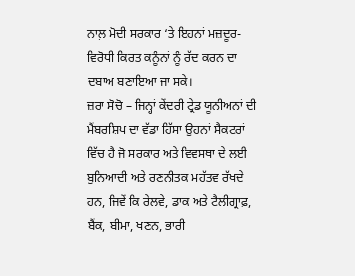ਨਾਲ਼ ਮੋਦੀ ਸਰਕਾਰ ‘ਤੇ ਇਹਨਾਂ ਮਜ਼ਦੂਰ-ਵਿਰੋਧੀ ਕਿਰਤ ਕਨੂੰਨਾਂ ਨੂੰ ਰੱਦ ਕਰਨ ਦਾ ਦਬਾਅ ਬਣਾਇਆ ਜਾ ਸਕੇ।
ਜ਼ਰਾ ਸੋਚੋ – ਜਿਨ੍ਹਾਂ ਕੇਂਦਰੀ ਟ੍ਰੇਡ ਯੂਨੀਅਨਾਂ ਦੀ ਮੈਂਬਰਸ਼ਿਪ ਦਾ ਵੱਡਾ ਹਿੱਸਾ ਉਹਨਾਂ ਸੈਕਟਰਾਂ ਵਿੱਚ ਹੈ ਜੋ ਸਰਕਾਰ ਅਤੇ ਵਿਵਸਥਾ ਦੇ ਲਈ ਬੁਨਿਆਦੀ ਅਤੇ ਰਣਨੀਤਕ ਮਹੱਤਵ ਰੱਖਦੇ ਹਨ, ਜਿਵੇਂ ਕਿ ਰੇਲਵੇ, ਡਾਕ ਅਤੇ ਟੈਲੀਗ੍ਰਾਫ਼, ਬੈਂਕ, ਬੀਮਾ, ਖਣਨ, ਭਾਰੀ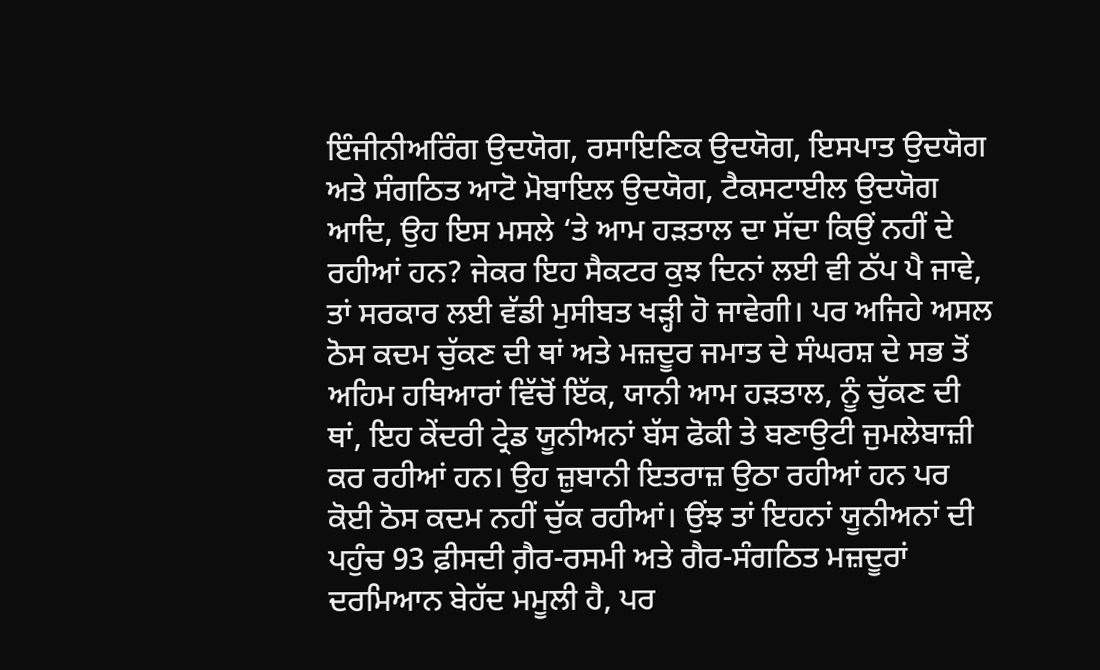ਇੰਜੀਨੀਅਰਿੰਗ ਉਦਯੋਗ, ਰਸਾਇਣਿਕ ਉਦਯੋਗ, ਇਸਪਾਤ ਉਦਯੋਗ ਅਤੇ ਸੰਗਠਿਤ ਆਟੋ ਮੋਬਾਇਲ ਉਦਯੋਗ, ਟੈਕਸਟਾਈਲ ਉਦਯੋਗ ਆਦਿ, ਉਹ ਇਸ ਮਸਲੇ ‘ਤੇ ਆਮ ਹੜਤਾਲ ਦਾ ਸੱਦਾ ਕਿਉਂ ਨਹੀਂ ਦੇ ਰਹੀਆਂ ਹਨ? ਜੇਕਰ ਇਹ ਸੈਕਟਰ ਕੁਝ ਦਿਨਾਂ ਲਈ ਵੀ ਠੱਪ ਪੈ ਜਾਵੇ, ਤਾਂ ਸਰਕਾਰ ਲਈ ਵੱਡੀ ਮੁਸੀਬਤ ਖੜ੍ਹੀ ਹੋ ਜਾਵੇਗੀ। ਪਰ ਅਜਿਹੇ ਅਸਲ ਠੋਸ ਕਦਮ ਚੁੱਕਣ ਦੀ ਥਾਂ ਅਤੇ ਮਜ਼ਦੂਰ ਜਮਾਤ ਦੇ ਸੰਘਰਸ਼ ਦੇ ਸਭ ਤੋਂ ਅਹਿਮ ਹਥਿਆਰਾਂ ਵਿੱਚੋਂ ਇੱਕ, ਯਾਨੀ ਆਮ ਹੜਤਾਲ, ਨੂੰ ਚੁੱਕਣ ਦੀ ਥਾਂ, ਇਹ ਕੇਂਦਰੀ ਟ੍ਰੇਡ ਯੂਨੀਅਨਾਂ ਬੱਸ ਫੋਕੀ ਤੇ ਬਣਾਉਟੀ ਜੁਮਲੇਬਾਜ਼ੀ ਕਰ ਰਹੀਆਂ ਹਨ। ਉਹ ਜ਼ੁਬਾਨੀ ਇਤਰਾਜ਼ ਉਠਾ ਰਹੀਆਂ ਹਨ ਪਰ ਕੋਈ ਠੋਸ ਕਦਮ ਨਹੀਂ ਚੁੱਕ ਰਹੀਆਂ। ਉਂਝ ਤਾਂ ਇਹਨਾਂ ਯੂਨੀਅਨਾਂ ਦੀ ਪਹੁੰਚ 93 ਫ਼ੀਸਦੀ ਗ਼ੈਰ-ਰਸਮੀ ਅਤੇ ਗੈਰ-ਸੰਗਠਿਤ ਮਜ਼ਦੂਰਾਂ ਦਰਮਿਆਨ ਬੇਹੱਦ ਮਮੂਲੀ ਹੈ, ਪਰ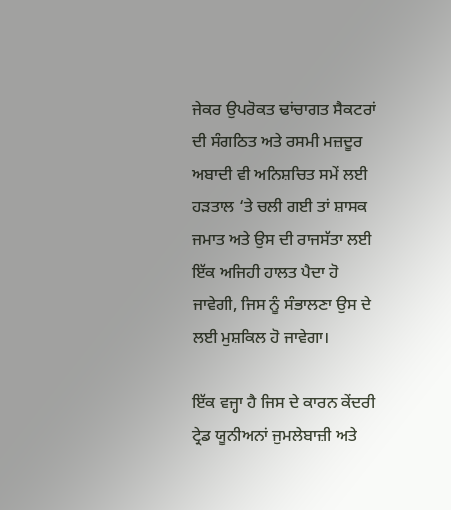ਜੇਕਰ ਉਪਰੋਕਤ ਢਾਂਚਾਗਤ ਸੈਕਟਰਾਂ ਦੀ ਸੰਗਠਿਤ ਅਤੇ ਰਸਮੀ ਮਜ਼ਦੂਰ ਅਬਾਦੀ ਵੀ ਅਨਿਸ਼ਚਿਤ ਸਮੇਂ ਲਈ ਹੜਤਾਲ ‘ਤੇ ਚਲੀ ਗਈ ਤਾਂ ਸ਼ਾਸਕ ਜਮਾਤ ਅਤੇ ਉਸ ਦੀ ਰਾਜਸੱਤਾ ਲਈ ਇੱਕ ਅਜਿਹੀ ਹਾਲਤ ਪੈਦਾ ਹੋ ਜਾਵੇਗੀ, ਜਿਸ ਨੂੰ ਸੰਭਾਲਣਾ ਉਸ ਦੇ ਲਈ ਮੁਸ਼ਕਿਲ ਹੋ ਜਾਵੇਗਾ।

ਇੱਕ ਵਜ੍ਹਾ ਹੈ ਜਿਸ ਦੇ ਕਾਰਨ ਕੇਂਦਰੀ ਟ੍ਰੇਡ ਯੂਨੀਅਨਾਂ ਜੁਮਲੇਬਾਜ਼ੀ ਅਤੇ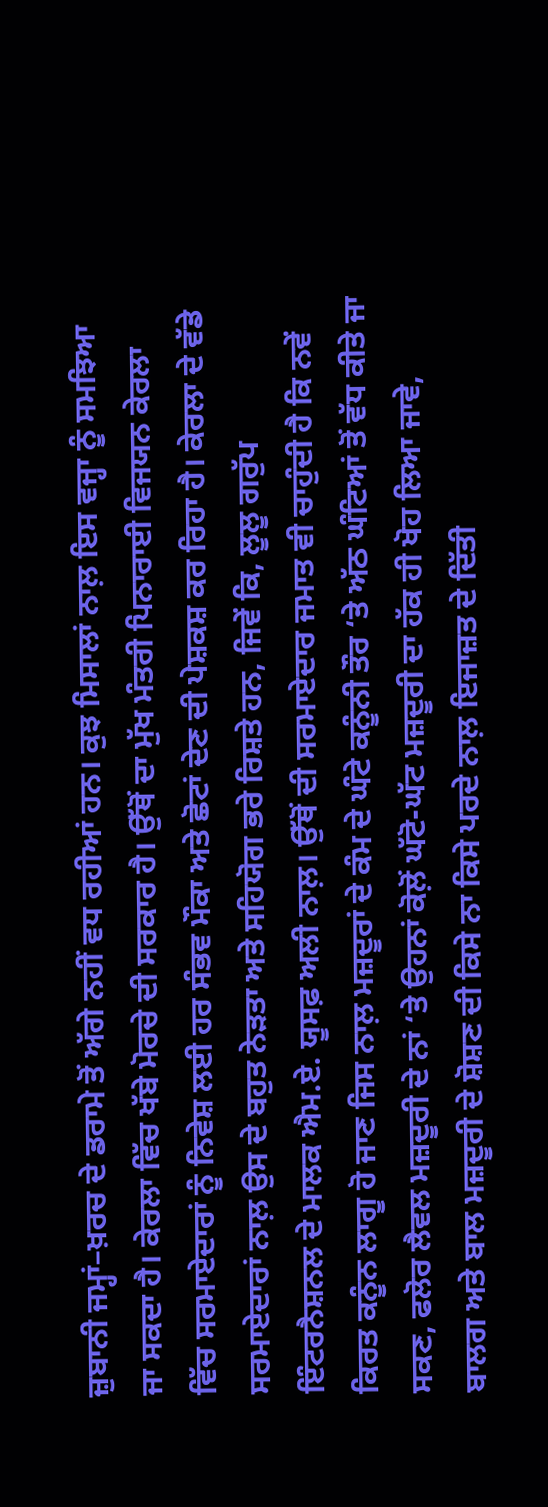ਜ਼ੁਬਾਨੀ ਜਮ੍ਹਾਂ–ਖ਼ਰਚ ਦੇ ਡਰਾਮੇ ਤੋਂ ਅੱਗੇ ਨਹੀਂ ਵਧ ਰਹੀਆਂ ਹਨ। ਕੁਝ ਮਿਸਾਲਾਂ ਨਾਲ਼ ਇਸ ਵਜ੍ਹਾ ਨੂੰ ਸਮਝਿਆ ਜਾ ਸਕਦਾ ਹੈ। ਕੇਰਲਾ ਵਿੱਚ ਖੱਬੇ ਮੋਰਚੇ ਦੀ ਸਰਕਾਰ ਹੈ। ਉੱਥੋਂ ਦਾ ਮੁੱਖ ਮੰਤਰੀ ਪਿਨਾਰਾਈ ਵਿਜਯਨ ਕੇਰਲਾ ਵਿੱਚ ਸਰਮਾਏਦਾਰਾਂ ਨੂੰ ਨਿਵੇਸ਼ ਲਈ ਹਰ ਸੰਭਵ ਮੌਕਾ ਅਤੇ ਛੋਟਾਂ ਦੇਣ ਦੀ ਪੇਸ਼ਕਸ਼ ਕਰ ਰਿਹਾ ਹੈ। ਕੇਰਲਾ ਦੇ ਵੱਡੇ ਸਰਮਾਏਦਾਰਾਂ ਨਾਲ਼ ਉਸ ਦੇ ਬਹੁਤ ਨੇੜਤਾ ਅਤੇ ਸਹਿਯੋਗ ਭਰੇ ਰਿਸ਼ਤੇ ਹਨ, ਜਿਵੇਂ ਕਿ, ਲੂਲੂ ਗਰੁੱਪ ਇੰਟਰਨੈਸ਼ਨਲ ਦੇ ਮਾਲਕ ਐਮ.ਏ. ਯੂਸਫ਼ ਅਲੀ ਨਾਲ਼। ਉੱਥੋਂ ਦੀ ਸਰਮਾਏਦਾਰ ਜਮਾਤ ਵੀ ਚਾਹੁੰਦੀ ਹੈ ਕਿ ਨਵੇਂ ਕਿਰਤ ਕਨੂੰਨ ਲਾਗੂ ਹੋ ਜਾਣ ਜਿਸ ਨਾਲ਼ ਮਜ਼ਦੂਰਾਂ ਦੇ ਕੰਮ ਦੇ ਘੰਟੇ ਕਨੂੰਨੀ ਤੌਰ ‘ਤੇ ਅੱਠ ਘੰਟਿਆਂ ਤੋਂ ਵੱਧ ਕੀਤੇ ਜਾ ਸਕਣ, ਫਲੋਰ ਲੈਵਲ ਮਜ਼ਦੂਰੀ ਦੇ ਨਾਂ ‘ਤੇ ਉਹਨਾਂ ਕੋਲ਼ੋਂ ਘੱਟੋ-ਘੱਟ ਮਜ਼ਦੂਰੀ ਦਾ ਹੱਕ ਹੀ ਖੋਹ ਲਿਆ ਜਾਵੇ, ਬਾਲਗ ਅਤੇ ਬਾਲ ਮਜ਼ਦੂਰੀ ਦੇ ਸ਼ੋਸ਼ਣ ਦੀ ਕਿਸੇ ਨਾ ਕਿਸੇ ਪਰਦੇ ਨਾਲ਼ ਇਜਾਜ਼ਤ ਦੇ ਦਿੱਤੀ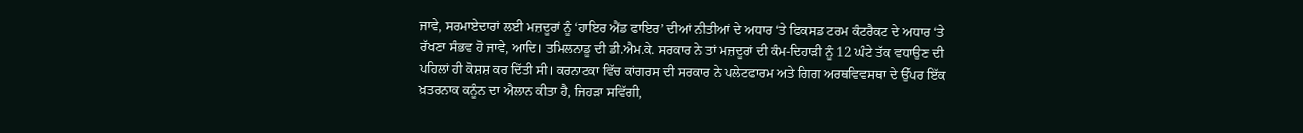ਜਾਵੇ, ਸਰਮਾਏਦਾਰਾਂ ਲਈ ਮਜ਼ਦੂਰਾਂ ਨੂੰ ‘ਹਾਇਰ ਐਂਡ ਫਾਇਰ’ ਦੀਆਂ ਨੀਤੀਆਂ ਦੇ ਅਧਾਰ ‘ਤੇ ਫਿਕਸਡ ਟਰਮ ਕੰਟਰੈਕਟ ਦੇ ਅਧਾਰ ‘ਤੇ ਰੱਖਣਾ ਸੰਭਵ ਹੋ ਜਾਵੇ, ਆਦਿ। ਤਮਿਲਨਾਡੂ ਦੀ ਡੀ.ਐਮ.ਕੇ. ਸਰਕਾਰ ਨੇ ਤਾਂ ਮਜ਼ਦੂਰਾਂ ਦੀ ਕੰਮ-ਦਿਹਾੜੀ ਨੂੰ 12 ਘੰਟੇ ਤੱਕ ਵਧਾਉਣ ਦੀ ਪਹਿਲਾਂ ਹੀ ਕੋਸ਼ਸ਼ ਕਰ ਦਿੱਤੀ ਸੀ। ਕਰਨਾਟਕਾ ਵਿੱਚ ਕਾਂਗਰਸ ਦੀ ਸਰਕਾਰ ਨੇ ਪਲੇਟਫਾਰਮ ਅਤੇ ਗਿਗ ਅਰਥਵਿਵਸਥਾ ਦੇ ਉੱਪਰ ਇੱਕ ਖ਼ਤਰਨਾਕ ਕਨੂੰਨ ਦਾ ਐਲਾਨ ਕੀਤਾ ਹੈ, ਜਿਹੜਾ ਸਵਿੱਗੀ,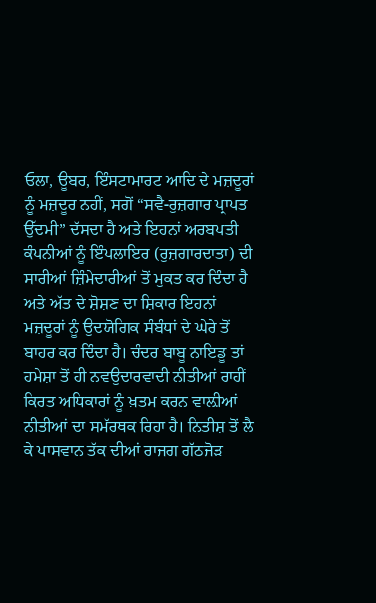ਓਲਾ, ਊਬਰ, ਇੰਸਟਾਮਾਰਟ ਆਦਿ ਦੇ ਮਜ਼ਦੂਰਾਂ ਨੂੰ ਮਜ਼ਦੂਰ ਨਹੀਂ, ਸਗੋਂ “ਸਵੈ-ਰੁਜ਼ਗਾਰ ਪ੍ਰਾਪਤ ਉੱਦਮੀ” ਦੱਸਦਾ ਹੈ ਅਤੇ ਇਹਨਾਂ ਅਰਬਪਤੀ ਕੰਪਨੀਆਂ ਨੂੰ ਇੰਪਲਾਇਰ (ਰੁਜ਼ਗਾਰਦਾਤਾ) ਦੀ ਸਾਰੀਆਂ ਜ਼ਿੰਮੇਦਾਰੀਆਂ ਤੋਂ ਮੁਕਤ ਕਰ ਦਿੰਦਾ ਹੈ ਅਤੇ ਅੱਤ ਦੇ ਸ਼ੋਸ਼ਣ ਦਾ ਸ਼ਿਕਾਰ ਇਹਨਾਂ ਮਜ਼ਦੂਰਾਂ ਨੂੰ ਉਦਯੋਗਿਕ ਸੰਬੰਧਾਂ ਦੇ ਘੇਰੇ ਤੋਂ ਬਾਹਰ ਕਰ ਦਿੰਦਾ ਹੈ। ਚੰਦਰ ਬਾਬੂ ਨਾਇਡੂ ਤਾਂ ਹਮੇਸ਼ਾ ਤੋਂ ਹੀ ਨਵਉਦਾਰਵਾਦੀ ਨੀਤੀਆਂ ਰਾਹੀਂ ਕਿਰਤ ਅਧਿਕਾਰਾਂ ਨੂੰ ਖ਼ਤਮ ਕਰਨ ਵਾਲ਼ੀਆਂ ਨੀਤੀਆਂ ਦਾ ਸਮੱਰਥਕ ਰਿਹਾ ਹੈ। ਨਿਤੀਸ਼ ਤੋਂ ਲੈ ਕੇ ਪਾਸਵਾਨ ਤੱਕ ਦੀਆਂ ਰਾਜਗ ਗੱਠਜੋੜ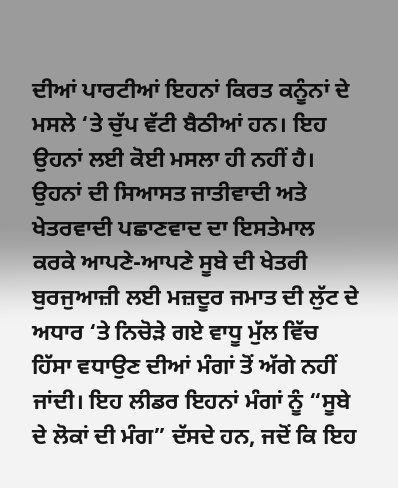ਦੀਆਂ ਪਾਰਟੀਆਂ ਇਹਨਾਂ ਕਿਰਤ ਕਨੂੰਨਾਂ ਦੇ ਮਸਲੇ ‘ਤੇ ਚੁੱਪ ਵੱਟੀ ਬੈਠੀਆਂ ਹਨ। ਇਹ ਉਹਨਾਂ ਲਈ ਕੋਈ ਮਸਲਾ ਹੀ ਨਹੀਂ ਹੈ। ਉਹਨਾਂ ਦੀ ਸਿਆਸਤ ਜਾਤੀਵਾਦੀ ਅਤੇ ਖੇਤਰਵਾਦੀ ਪਛਾਣਵਾਦ ਦਾ ਇਸਤੇਮਾਲ ਕਰਕੇ ਆਪਣੇ-ਆਪਣੇ ਸੂਬੇ ਦੀ ਖੇਤਰੀ ਬੁਰਜੁਆਜ਼ੀ ਲਈ ਮਜ਼ਦੂਰ ਜਮਾਤ ਦੀ ਲੁੱਟ ਦੇ ਅਧਾਰ ‘ਤੇ ਨਿਚੋੜੇ ਗਏ ਵਾਧੂ ਮੁੱਲ ਵਿੱਚ ਹਿੱਸਾ ਵਧਾਉਣ ਦੀਆਂ ਮੰਗਾਂ ਤੋਂ ਅੱਗੇ ਨਹੀਂ ਜਾਂਦੀ। ਇਹ ਲੀਡਰ ਇਹਨਾਂ ਮੰਗਾਂ ਨੂੰ “ਸੂਬੇ ਦੇ ਲੋਕਾਂ ਦੀ ਮੰਗ” ਦੱਸਦੇ ਹਨ, ਜਦੋਂ ਕਿ ਇਹ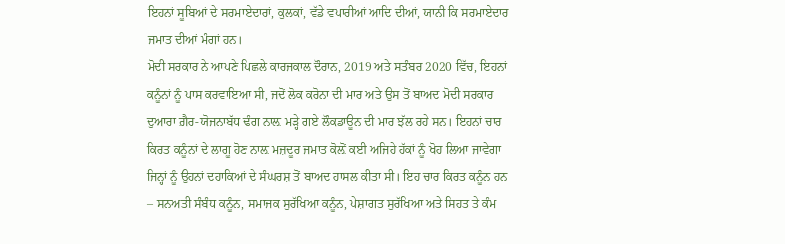ਇਹਨਾਂ ਸੂਬਿਆਂ ਦੇ ਸਰਮਾਏਦਾਰਾਂ, ਕੁਲਕਾਂ, ਵੱਡੇ ਵਪਾਰੀਆਂ ਆਦਿ ਦੀਆਂ, ਯਾਨੀ ਕਿ ਸਰਮਾਏਦਾਰ ਜਮਾਤ ਦੀਆਂ ਮੰਗਾਂ ਹਨ।
ਮੋਦੀ ਸਰਕਾਰ ਨੇ ਆਪਣੇ ਪਿਛਲੇ ਕਾਰਜਕਾਲ ਦੌਰਾਨ, 2019 ਅਤੇ ਸਤੰਬਰ 2020 ਵਿੱਚ, ਇਹਨਾਂ ਕਨੂੰਨਾਂ ਨੂੰ ਪਾਸ ਕਰਵਾਇਆ ਸੀ, ਜਦੋਂ ਲੋਕ ਕਰੋਨਾ ਦੀ ਮਾਰ ਅਤੇ ਉਸ ਤੋਂ ਬਾਅਦ ਮੋਦੀ ਸਰਕਾਰ ਦੁਆਰਾ ਗ਼ੈਰ-ਯੋਜਨਾਬੱਧ ਢੰਗ ਨਾਲ਼ ਮੜ੍ਹੇ ਗਏ ਲੌਕਡਾਊਨ ਦੀ ਮਾਰ ਝੱਲ ਰਹੇ ਸਨ। ਇਹਨਾਂ ਚਾਰ ਕਿਰਤ ਕਨੂੰਨਾਂ ਦੇ ਲਾਗੂ ਹੋਣ ਨਾਲ਼ ਮਜ਼ਦੂਰ ਜਮਾਤ ਕੋਲ਼ੋਂ ਕਈ ਅਜਿਹੇ ਹੱਕਾਂ ਨੂੰ ਖੋਹ ਲਿਆ ਜਾਵੇਗਾ ਜਿਨ੍ਹਾਂ ਨੂੰ ਉਹਨਾਂ ਦਹਾਕਿਆਂ ਦੇ ਸੰਘਰਸ਼ ਤੋਂ ਬਾਅਦ ਹਾਸਲ ਕੀਤਾ ਸੀ। ਇਹ ਚਾਰ ਕਿਰਤ ਕਨੂੰਨ ਹਨ – ਸਨਅਤੀ ਸੰਬੰਧ ਕਨੂੰਨ, ਸਮਾਜਕ ਸੁਰੱਖਿਆ ਕਨੂੰਨ, ਪੇਸ਼ਾਗਤ ਸੁਰੱਖਿਆ ਅਤੇ ਸਿਹਤ ਤੇ ਕੰਮ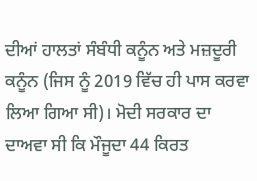ਦੀਆਂ ਹਾਲਤਾਂ ਸੰਬੰਧੀ ਕਨੂੰਨ ਅਤੇ ਮਜ਼ਦੂਰੀ ਕਨੂੰਨ (ਜਿਸ ਨੂੰ 2019 ਵਿੱਚ ਹੀ ਪਾਸ ਕਰਵਾ ਲਿਆ ਗਿਆ ਸੀ)। ਮੋਦੀ ਸਰਕਾਰ ਦਾ ਦਾਅਵਾ ਸੀ ਕਿ ਮੌਜੂਦਾ 44 ਕਿਰਤ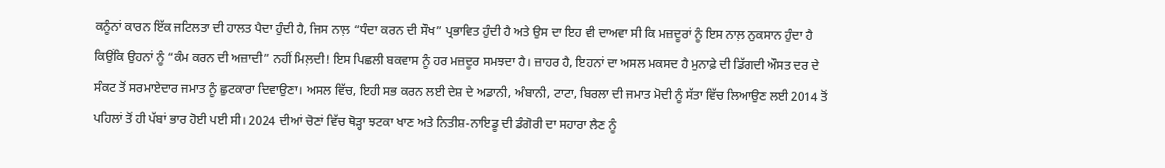ਕਨੂੰਨਾਂ ਕਾਰਨ ਇੱਕ ਜਟਿਲਤਾ ਦੀ ਹਾਲਤ ਪੈਦਾ ਹੁੰਦੀ ਹੈ, ਜਿਸ ਨਾਲ਼ “ਧੰਦਾ ਕਰਨ ਦੀ ਸੌਖ” ਪ੍ਰਭਾਵਿਤ ਹੁੰਦੀ ਹੈ ਅਤੇ ਉਸ ਦਾ ਇਹ ਵੀ ਦਾਅਵਾ ਸੀ ਕਿ ਮਜ਼ਦੂਰਾਂ ਨੂੰ ਇਸ ਨਾਲ਼ ਨੁਕਸਾਨ ਹੁੰਦਾ ਹੈ ਕਿਉਂਕਿ ਉਹਨਾਂ ਨੂੰ “ਕੰਮ ਕਰਨ ਦੀ ਅਜ਼ਾਦੀ” ਨਹੀਂ ਮਿਲ਼ਦੀ! ਇਸ ਪਿਛਲੀ ਬਕਵਾਸ ਨੂੰ ਹਰ ਮਜ਼ਦੂਰ ਸਮਝਦਾ ਹੈ। ਜ਼ਾਹਰ ਹੈ, ਇਹਨਾਂ ਦਾ ਅਸਲ ਮਕਸਦ ਹੈ ਮੁਨਾਫ਼ੇ ਦੀ ਡਿੱਗਦੀ ਔਸਤ ਦਰ ਦੇ ਸੰਕਟ ਤੋਂ ਸਰਮਾਏਦਾਰ ਜਮਾਤ ਨੂੰ ਛੁਟਕਾਰਾ ਦਿਵਾਉਣਾ। ਅਸਲ ਵਿੱਚ, ਇਹੀ ਸਭ ਕਰਨ ਲਈ ਦੇਸ਼ ਦੇ ਅਡਾਨੀ, ਅੰਬਾਨੀ, ਟਾਟਾ, ਬਿਰਲਾ ਦੀ ਜਮਾਤ ਮੋਦੀ ਨੂੰ ਸੱਤਾ ਵਿੱਚ ਲਿਆਉਣ ਲਈ 2014 ਤੋਂ ਪਹਿਲਾਂ ਤੋਂ ਹੀ ਪੱਬਾਂ ਭਾਰ ਹੋਈ ਪਈ ਸੀ। 2024 ਦੀਆਂ ਚੋਣਾਂ ਵਿੱਚ ਥੋੜ੍ਹਾ ਝਟਕਾ ਖਾਣ ਅਤੇ ਨਿਤੀਸ਼-ਨਾਇਡੂ ਦੀ ਡੰਗੋਰੀ ਦਾ ਸਹਾਰਾ ਲੈਣ ਨੂੰ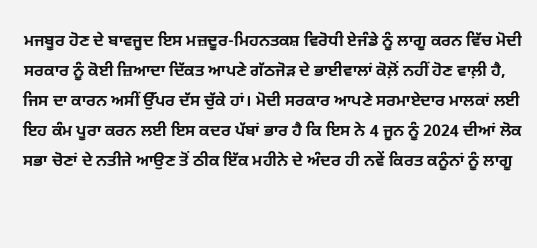ਮਜਬੂਰ ਹੋਣ ਦੇ ਬਾਵਜੂਦ ਇਸ ਮਜ਼ਦੂਰ-ਮਿਹਨਤਕਸ਼ ਵਿਰੋਧੀ ਏਜੰਡੇ ਨੂੰ ਲਾਗੂ ਕਰਨ ਵਿੱਚ ਮੋਦੀ ਸਰਕਾਰ ਨੂੰ ਕੋਈ ਜ਼ਿਆਦਾ ਦਿੱਕਤ ਆਪਣੇ ਗੱਠਜੋੜ ਦੇ ਭਾਈਵਾਲਾਂ ਕੋਲ਼ੋਂ ਨਹੀਂ ਹੋਣ ਵਾਲ਼ੀ ਹੈ, ਜਿਸ ਦਾ ਕਾਰਨ ਅਸੀਂ ਉੱਪਰ ਦੱਸ ਚੁੱਕੇ ਹਾਂ। ਮੋਦੀ ਸਰਕਾਰ ਆਪਣੇ ਸਰਮਾਏਦਾਰ ਮਾਲਕਾਂ ਲਈ ਇਹ ਕੰਮ ਪੂਰਾ ਕਰਨ ਲਈ ਇਸ ਕਦਰ ਪੱਬਾਂ ਭਾਰ ਹੈ ਕਿ ਇਸ ਨੇ 4 ਜੂਨ ਨੂੰ 2024 ਦੀਆਂ ਲੋਕ ਸਭਾ ਚੋਣਾਂ ਦੇ ਨਤੀਜੇ ਆਉਣ ਤੋਂ ਠੀਕ ਇੱਕ ਮਹੀਨੇ ਦੇ ਅੰਦਰ ਹੀ ਨਵੇਂ ਕਿਰਤ ਕਨੂੰਨਾਂ ਨੂੰ ਲਾਗੂ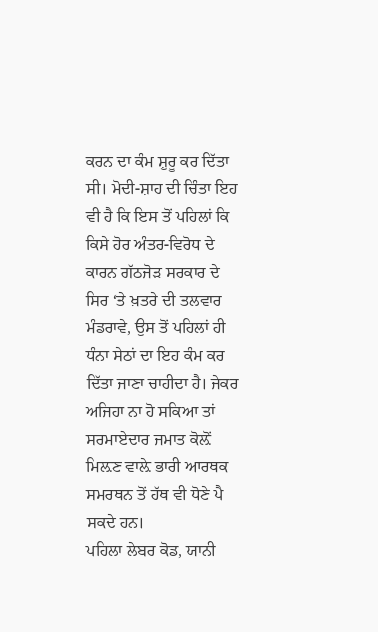ਕਰਨ ਦਾ ਕੰਮ ਸ਼ੁਰੂ ਕਰ ਦਿੱਤਾ ਸੀ। ਮੋਦੀ-ਸ਼ਾਹ ਦੀ ਚਿੰਤਾ ਇਹ ਵੀ ਹੈ ਕਿ ਇਸ ਤੋਂ ਪਹਿਲਾਂ ਕਿ ਕਿਸੇ ਹੋਰ ਅੰਤਰ-ਵਿਰੋਧ ਦੇ ਕਾਰਨ ਗੱਠਜੋੜ ਸਰਕਾਰ ਦੇ ਸਿਰ ‘ਤੇ ਖ਼ਤਰੇ ਦੀ ਤਲਵਾਰ ਮੰਡਰਾਵੇ, ਉਸ ਤੋਂ ਪਹਿਲਾਂ ਹੀ ਧੰਨਾ ਸੇਠਾਂ ਦਾ ਇਹ ਕੰਮ ਕਰ ਦਿੱਤਾ ਜਾਣਾ ਚਾਹੀਦਾ ਹੈ। ਜੇਕਰ ਅਜਿਹਾ ਨਾ ਹੋ ਸਕਿਆ ਤਾਂ ਸਰਮਾਏਦਾਰ ਜਮਾਤ ਕੋਲ਼ੋਂ ਮਿਲ਼ਣ ਵਾਲ਼ੇ ਭਾਰੀ ਆਰਥਕ ਸਮਰਥਨ ਤੋਂ ਹੱਥ ਵੀ ਧੋਣੇ ਪੈ ਸਕਦੇ ਹਨ।
ਪਹਿਲਾ ਲੇਬਰ ਕੋਡ, ਯਾਨੀ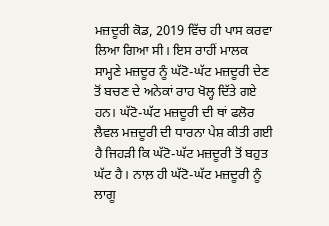ਮਜ਼ਦੂਰੀ ਕੋਡ, 2019 ਵਿੱਚ ਹੀ ਪਾਸ ਕਰਵਾ ਲਿਆ ਗਿਆ ਸੀ। ਇਸ ਰਾਹੀਂ ਮਾਲਕ ਸਾਮ੍ਹਣੇ ਮਜ਼ਦੂਰ ਨੂੰ ਘੱਟੋ-ਘੱਟ ਮਜ਼ਦੂਰੀ ਦੇਣ ਤੋਂ ਬਚਣ ਦੇ ਅਨੇਕਾਂ ਰਾਹ ਖੋਲ੍ਹ ਦਿੱਤੇ ਗਏ ਹਨ। ਘੱਟੋ-ਘੱਟ ਮਜ਼ਦੂਰੀ ਦੀ ਥਾਂ ਫਲੋਰ ਲੈਵਲ ਮਜ਼ਦੂਰੀ ਦੀ ਧਾਰਨਾ ਪੇਸ਼ ਕੀਤੀ ਗਈ ਹੈ ਜਿਹੜੀ ਕਿ ਘੱਟੋ-ਘੱਟ ਮਜ਼ਦੂਰੀ ਤੋਂ ਬਹੁਤ ਘੱਟ ਹੈ। ਨਾਲ਼ ਹੀ ਘੱਟੋ-ਘੱਟ ਮਜ਼ਦੂਰੀ ਨੂੰ ਲਾਗੂ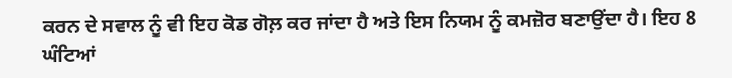ਕਰਨ ਦੇ ਸਵਾਲ ਨੂੰ ਵੀ ਇਹ ਕੋਡ ਗੋਲ਼ ਕਰ ਜਾਂਦਾ ਹੈ ਅਤੇ ਇਸ ਨਿਯਮ ਨੂੰ ਕਮਜ਼ੋਰ ਬਣਾਉਂਦਾ ਹੈ। ਇਹ 8 ਘੰਟਿਆਂ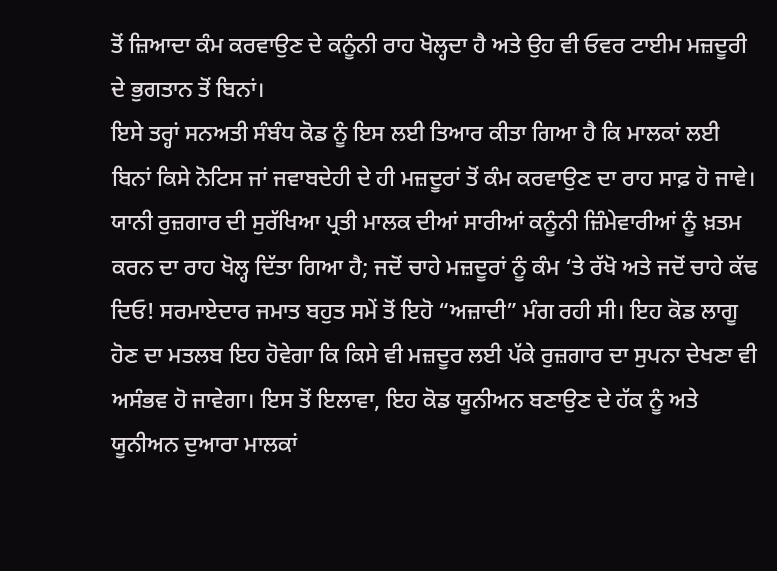ਤੋਂ ਜ਼ਿਆਦਾ ਕੰਮ ਕਰਵਾਉਣ ਦੇ ਕਨੂੰਨੀ ਰਾਹ ਖੋਲ੍ਹਦਾ ਹੈ ਅਤੇ ਉਹ ਵੀ ਓਵਰ ਟਾਈਮ ਮਜ਼ਦੂਰੀ ਦੇ ਭੁਗਤਾਨ ਤੋਂ ਬਿਨਾਂ।
ਇਸੇ ਤਰ੍ਹਾਂ ਸਨਅਤੀ ਸੰਬੰਧ ਕੋਡ ਨੂੰ ਇਸ ਲਈ ਤਿਆਰ ਕੀਤਾ ਗਿਆ ਹੈ ਕਿ ਮਾਲਕਾਂ ਲਈ ਬਿਨਾਂ ਕਿਸੇ ਨੋਟਿਸ ਜਾਂ ਜਵਾਬਦੇਹੀ ਦੇ ਹੀ ਮਜ਼ਦੂਰਾਂ ਤੋਂ ਕੰਮ ਕਰਵਾਉਣ ਦਾ ਰਾਹ ਸਾਫ਼ ਹੋ ਜਾਵੇ। ਯਾਨੀ ਰੁਜ਼ਗਾਰ ਦੀ ਸੁਰੱਖਿਆ ਪ੍ਰਤੀ ਮਾਲਕ ਦੀਆਂ ਸਾਰੀਆਂ ਕਨੂੰਨੀ ਜ਼ਿੰਮੇਵਾਰੀਆਂ ਨੂੰ ਖ਼ਤਮ ਕਰਨ ਦਾ ਰਾਹ ਖੋਲ੍ਹ ਦਿੱਤਾ ਗਿਆ ਹੈ; ਜਦੋਂ ਚਾਹੇ ਮਜ਼ਦੂਰਾਂ ਨੂੰ ਕੰਮ ‘ਤੇ ਰੱਖੋ ਅਤੇ ਜਦੋਂ ਚਾਹੇ ਕੱਢ ਦਿਓ! ਸਰਮਾਏਦਾਰ ਜਮਾਤ ਬਹੁਤ ਸਮੇਂ ਤੋਂ ਇਹੋ “ਅਜ਼ਾਦੀ” ਮੰਗ ਰਹੀ ਸੀ। ਇਹ ਕੋਡ ਲਾਗੂ ਹੋਣ ਦਾ ਮਤਲਬ ਇਹ ਹੋਵੇਗਾ ਕਿ ਕਿਸੇ ਵੀ ਮਜ਼ਦੂਰ ਲਈ ਪੱਕੇ ਰੁਜ਼ਗਾਰ ਦਾ ਸੁਪਨਾ ਦੇਖਣਾ ਵੀ ਅਸੰਭਵ ਹੋ ਜਾਵੇਗਾ। ਇਸ ਤੋਂ ਇਲਾਵਾ, ਇਹ ਕੋਡ ਯੂਨੀਅਨ ਬਣਾਉਣ ਦੇ ਹੱਕ ਨੂੰ ਅਤੇ ਯੂਨੀਅਨ ਦੁਆਰਾ ਮਾਲਕਾਂ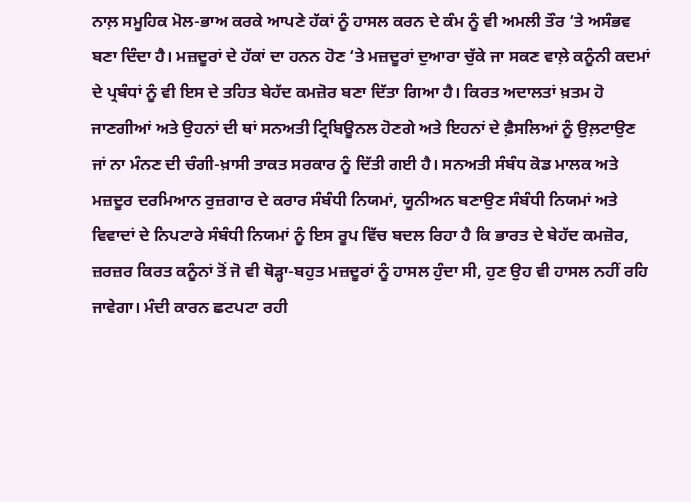ਨਾਲ਼ ਸਮੂਹਿਕ ਮੋਲ-ਭਾਅ ਕਰਕੇ ਆਪਣੇ ਹੱਕਾਂ ਨੂੰ ਹਾਸਲ ਕਰਨ ਦੇ ਕੰਮ ਨੂੰ ਵੀ ਅਮਲੀ ਤੌਰ ‘ਤੇ ਅਸੰਭਵ ਬਣਾ ਦਿੰਦਾ ਹੈ। ਮਜ਼ਦੂਰਾਂ ਦੇ ਹੱਕਾਂ ਦਾ ਹਨਨ ਹੋਣ ‘ਤੇ ਮਜ਼ਦੂਰਾਂ ਦੁਆਰਾ ਚੁੱਕੇ ਜਾ ਸਕਣ ਵਾਲ਼ੇ ਕਨੂੰਨੀ ਕਦਮਾਂ ਦੇ ਪ੍ਰਬੰਧਾਂ ਨੂੰ ਵੀ ਇਸ ਦੇ ਤਹਿਤ ਬੇਹੱਦ ਕਮਜ਼ੋਰ ਬਣਾ ਦਿੱਤਾ ਗਿਆ ਹੈ। ਕਿਰਤ ਅਦਾਲਤਾਂ ਖ਼ਤਮ ਹੋ ਜਾਣਗੀਆਂ ਅਤੇ ਉਹਨਾਂ ਦੀ ਥਾਂ ਸਨਅਤੀ ਟ੍ਰਿਬਿਊਨਲ ਹੋਣਗੇ ਅਤੇ ਇਹਨਾਂ ਦੇ ਫ਼ੈਸਲਿਆਂ ਨੂੰ ਉਲ਼ਟਾਉਣ ਜਾਂ ਨਾ ਮੰਨਣ ਦੀ ਚੰਗੀ-ਖ਼ਾਸੀ ਤਾਕਤ ਸਰਕਾਰ ਨੂੰ ਦਿੱਤੀ ਗਈ ਹੈ। ਸਨਅਤੀ ਸੰਬੰਧ ਕੋਡ ਮਾਲਕ ਅਤੇ ਮਜ਼ਦੂਰ ਦਰਮਿਆਨ ਰੁਜ਼ਗਾਰ ਦੇ ਕਰਾਰ ਸੰਬੰਧੀ ਨਿਯਮਾਂ, ਯੂਨੀਅਨ ਬਣਾਉਣ ਸੰਬੰਧੀ ਨਿਯਮਾਂ ਅਤੇ ਵਿਵਾਦਾਂ ਦੇ ਨਿਪਟਾਰੇ ਸੰਬੰਧੀ ਨਿਯਮਾਂ ਨੂੰ ਇਸ ਰੂਪ ਵਿੱਚ ਬਦਲ ਰਿਹਾ ਹੈ ਕਿ ਭਾਰਤ ਦੇ ਬੇਹੱਦ ਕਮਜ਼ੋਰ, ਜ਼ਰਜ਼ਰ ਕਿਰਤ ਕਨੂੰਨਾਂ ਤੋਂ ਜੋ ਵੀ ਥੋੜ੍ਹਾ-ਬਹੁਤ ਮਜ਼ਦੂਰਾਂ ਨੂੰ ਹਾਸਲ ਹੁੰਦਾ ਸੀ, ਹੁਣ ਉਹ ਵੀ ਹਾਸਲ ਨਹੀਂ ਰਹਿ ਜਾਵੇਗਾ। ਮੰਦੀ ਕਾਰਨ ਛਟਪਟਾ ਰਹੀ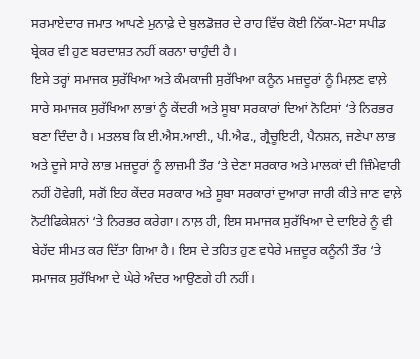ਸਰਮਾਏਦਾਰ ਜਮਾਤ ਆਪਣੇ ਮੁਨਾਫ਼ੇ ਦੇ ਬੁਲਡੋਜ਼ਰ ਦੇ ਰਾਹ ਵਿੱਚ ਕੋਈ ਨਿੱਕਾ-ਮੋਟਾ ਸਪੀਡ ਬ੍ਰੇਕਰ ਵੀ ਹੁਣ ਬਰਦਾਸ਼ਤ ਨਹੀਂ ਕਰਨਾ ਚਾਹੁੰਦੀ ਹੈ।
ਇਸੇ ਤਰ੍ਹਾਂ ਸਮਾਜਕ ਸੁਰੱਖਿਆ ਅਤੇ ਕੰਮਕਾਜੀ ਸੁਰੱਖਿਆ ਕਨੂੰਨ ਮਜ਼ਦੂਰਾਂ ਨੂੰ ਮਿਲ਼ਣ ਵਾਲ਼ੇ ਸਾਰੇ ਸਮਾਜਕ ਸੁਰੱਖਿਆ ਲਾਭਾਂ ਨੂੰ ਕੇਂਦਰੀ ਅਤੇ ਸੂਬਾ ਸਰਕਾਰਾਂ ਦਿਆਂ ਨੋਟਿਸਾਂ ‘ਤੇ ਨਿਰਭਰ ਬਣਾ ਦਿੰਦਾ ਹੈ। ਮਤਲਬ ਕਿ ਈ.ਐਸ.ਆਈ., ਪੀ.ਐਫ., ਗ੍ਰੈਚੂਇਟੀ, ਪੈਨਸ਼ਨ, ਜਣੇਪਾ ਲਾਭ ਅਤੇ ਦੂਜੇ ਸਾਰੇ ਲਾਭ ਮਜ਼ਦੂਰਾਂ ਨੂੰ ਲਾਜ਼ਮੀ ਤੌਰ ‘ਤੇ ਦੇਣਾ ਸਰਕਾਰ ਅਤੇ ਮਾਲਕਾਂ ਦੀ ਜ਼ਿੰਮੇਵਾਰੀ ਨਹੀਂ ਹੋਵੇਗੀ, ਸਗੋਂ ਇਹ ਕੇਂਦਰ ਸਰਕਾਰ ਅਤੇ ਸੂਬਾ ਸਰਕਾਰਾਂ ਦੁਆਰਾ ਜਾਰੀ ਕੀਤੇ ਜਾਣ ਵਾਲ਼ੇ ਨੋਟੀਫਿਕੇਸ਼ਨਾਂ ‘ਤੇ ਨਿਰਭਰ ਕਰੇਗਾ। ਨਾਲ਼ ਹੀ, ਇਸ ਸਮਾਜਕ ਸੁਰੱਖਿਆ ਦੇ ਦਾਇਰੇ ਨੂੰ ਵੀ ਬੇਹੱਦ ਸੀਮਤ ਕਰ ਦਿੱਤਾ ਗਿਆ ਹੈ। ਇਸ ਦੇ ਤਹਿਤ ਹੁਣ ਵਧੇਰੇ ਮਜ਼ਦੂਰ ਕਨੂੰਨੀ ਤੌਰ ‘ਤੇ ਸਮਾਜਕ ਸੁਰੱਖਿਆ ਦੇ ਘੇਰੇ ਅੰਦਰ ਆਉਣਗੇ ਹੀ ਨਹੀਂ।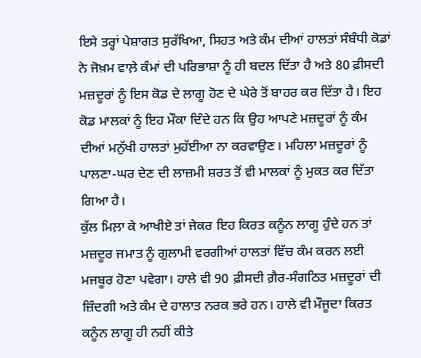ਇਸੇ ਤਰ੍ਹਾਂ ਪੇਸ਼ਾਗਤ ਸੁਰੱਖਿਆ, ਸਿਹਤ ਅਤੇ ਕੰਮ ਦੀਆਂ ਹਾਲਤਾਂ ਸੰਬੰਧੀ ਕੋਡਾਂ ਨੇ ਜੋਖ਼ਮ ਵਾਲ਼ੇ ਕੰਮਾਂ ਦੀ ਪਰਿਭਾਸ਼ਾ ਨੂੰ ਹੀ ਬਦਲ ਦਿੱਤਾ ਹੈ ਅਤੇ 80 ਫ਼ੀਸਦੀ ਮਜ਼ਦੂਰਾਂ ਨੂੰ ਇਸ ਕੋਡ ਦੇ ਲਾਗੂ ਹੋਣ ਦੇ ਘੇਰੇ ਤੋਂ ਬਾਹਰ ਕਰ ਦਿੱਤਾ ਹੈ। ਇਹ ਕੋਡ ਮਾਲਕਾਂ ਨੂੰ ਇਹ ਮੌਕਾ ਦਿੰਦੇ ਹਨ ਕਿ ਉਹ ਆਪਣੇ ਮਜ਼ਦੂਰਾਂ ਨੂੰ ਕੰਮ ਦੀਆਂ ਮਨੁੱਖੀ ਹਾਲਤਾਂ ਮੁਹੱਈਆ ਨਾ ਕਰਵਾਉਣ। ਮਹਿਲਾ ਮਜ਼ਦੂਰਾਂ ਨੂੰ ਪਾਲਣਾ-ਘਰ ਦੇਣ ਦੀ ਲਾਜ਼ਮੀ ਸ਼ਰਤ ਤੋਂ ਵੀ ਮਾਲਕਾਂ ਨੂੰ ਮੁਕਤ ਕਰ ਦਿੱਤਾ ਗਿਆ ਹੈ।
ਕੁੱਲ ਮਿਲ਼ਾ ਕੇ ਆਖੀਏ ਤਾਂ ਜੇਕਰ ਇਹ ਕਿਰਤ ਕਨੂੰਨ ਲਾਗੂ ਹੁੰਦੇ ਹਨ ਤਾਂ ਮਜ਼ਦੂਰ ਜਮਾਤ ਨੂੰ ਗੁਲਾਮੀ ਵਰਗੀਆਂ ਹਾਲਤਾਂ ਵਿੱਚ ਕੰਮ ਕਰਨ ਲਈ ਮਜਬੂਰ ਹੋਣਾ ਪਵੇਗਾ। ਹਾਲੇ ਵੀ 90 ਫ਼ੀਸਦੀ ਗ਼ੈਰ-ਸੰਗਠਿਤ ਮਜ਼ਦੂਰਾਂ ਦੀ ਜ਼ਿੰਦਗੀ ਅਤੇ ਕੰਮ ਦੇ ਹਾਲਾਤ ਨਰਕ ਭਰੇ ਹਨ। ਹਾਲੇ ਵੀ ਮੌਜੂਦਾ ਕਿਰਤ ਕਨੂੰਨ ਲਾਗੂ ਹੀ ਨਹੀਂ ਕੀਤੇ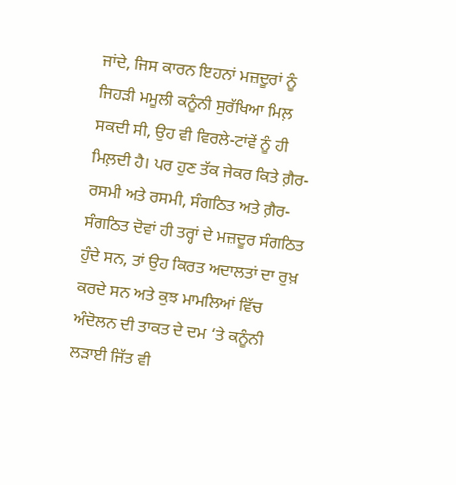ਜਾਂਦੇ, ਜਿਸ ਕਾਰਨ ਇਹਨਾਂ ਮਜ਼ਦੂਰਾਂ ਨੂੰ ਜਿਹੜੀ ਮਮੂਲੀ ਕਨੂੰਨੀ ਸੁਰੱਖਿਆ ਮਿਲ਼ ਸਕਦੀ ਸੀ, ਉਹ ਵੀ ਵਿਰਲੇ-ਟਾਂਵੇਂ ਨੂੰ ਹੀ ਮਿਲ਼ਦੀ ਹੈ। ਪਰ ਹੁਣ ਤੱਕ ਜੇਕਰ ਕਿਤੇ ਗ਼ੈਰ-ਰਸਮੀ ਅਤੇ ਰਸਮੀ, ਸੰਗਠਿਤ ਅਤੇ ਗ਼ੈਰ-ਸੰਗਠਿਤ ਦੋਵਾਂ ਹੀ ਤਰ੍ਹਾਂ ਦੇ ਮਜ਼ਦੂਰ ਸੰਗਠਿਤ ਹੁੰਦੇ ਸਨ, ਤਾਂ ਉਹ ਕਿਰਤ ਅਦਾਲਤਾਂ ਦਾ ਰੁਖ਼ ਕਰਦੇ ਸਨ ਅਤੇ ਕੁਝ ਮਾਮਲਿਆਂ ਵਿੱਚ ਅੰਦੋਲਨ ਦੀ ਤਾਕਤ ਦੇ ਦਮ ‘ਤੇ ਕਨੂੰਨੀ ਲੜਾਈ ਜਿੱਤ ਵੀ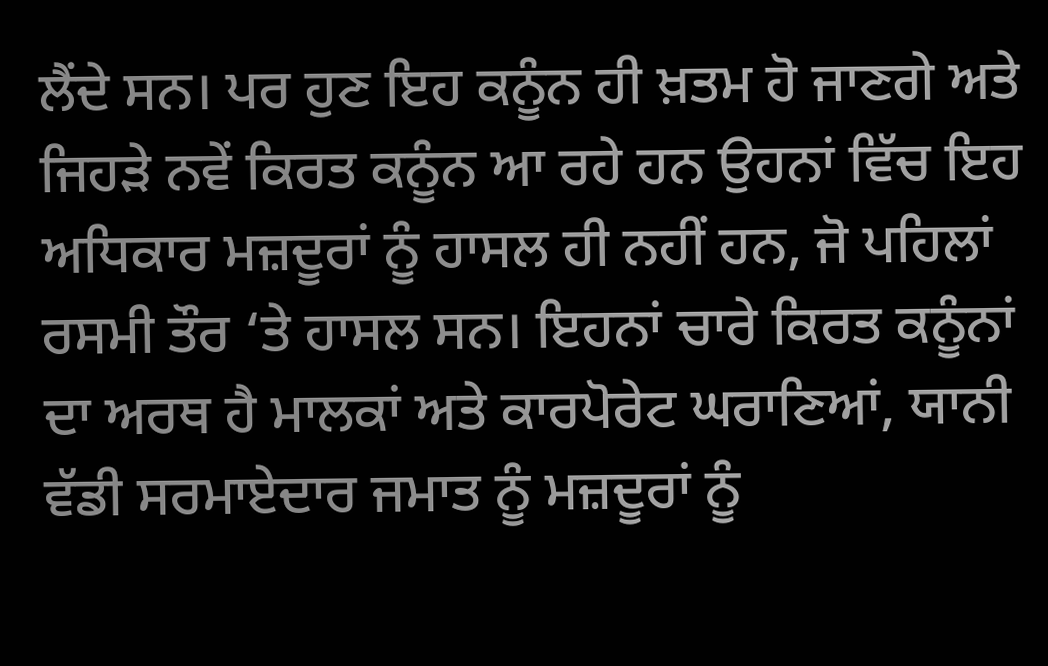ਲੈਂਦੇ ਸਨ। ਪਰ ਹੁਣ ਇਹ ਕਨੂੰਨ ਹੀ ਖ਼ਤਮ ਹੋ ਜਾਣਗੇ ਅਤੇ ਜਿਹੜੇ ਨਵੇਂ ਕਿਰਤ ਕਨੂੰਨ ਆ ਰਹੇ ਹਨ ਉਹਨਾਂ ਵਿੱਚ ਇਹ ਅਧਿਕਾਰ ਮਜ਼ਦੂਰਾਂ ਨੂੰ ਹਾਸਲ ਹੀ ਨਹੀਂ ਹਨ, ਜੋ ਪਹਿਲਾਂ ਰਸਮੀ ਤੌਰ ‘ਤੇ ਹਾਸਲ ਸਨ। ਇਹਨਾਂ ਚਾਰੇ ਕਿਰਤ ਕਨੂੰਨਾਂ ਦਾ ਅਰਥ ਹੈ ਮਾਲਕਾਂ ਅਤੇ ਕਾਰਪੋਰੇਟ ਘਰਾਣਿਆਂ, ਯਾਨੀ ਵੱਡੀ ਸਰਮਾਏਦਾਰ ਜਮਾਤ ਨੂੰ ਮਜ਼ਦੂਰਾਂ ਨੂੰ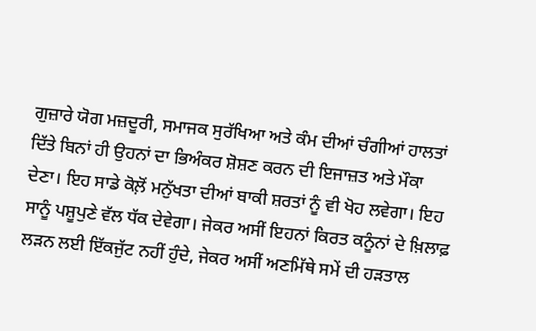ਗੁਜ਼ਾਰੇ ਯੋਗ ਮਜ਼ਦੂਰੀ, ਸਮਾਜਕ ਸੁਰੱਖਿਆ ਅਤੇ ਕੰਮ ਦੀਆਂ ਚੰਗੀਆਂ ਹਾਲਤਾਂ ਦਿੱਤੇ ਬਿਨਾਂ ਹੀ ਉਹਨਾਂ ਦਾ ਭਿਅੰਕਰ ਸ਼ੋਸ਼ਣ ਕਰਨ ਦੀ ਇਜਾਜ਼ਤ ਅਤੇ ਮੌਕਾ ਦੇਣਾ। ਇਹ ਸਾਡੇ ਕੋਲ਼ੋਂ ਮਨੁੱਖਤਾ ਦੀਆਂ ਬਾਕੀ ਸ਼ਰਤਾਂ ਨੂੰ ਵੀ ਖੋਹ ਲਵੇਗਾ। ਇਹ ਸਾਨੂੰ ਪਸ਼ੂਪੁਣੇ ਵੱਲ ਧੱਕ ਦੇਵੇਗਾ। ਜੇਕਰ ਅਸੀਂ ਇਹਨਾਂ ਕਿਰਤ ਕਨੂੰਨਾਂ ਦੇ ਖ਼ਿਲਾਫ਼ ਲੜਨ ਲਈ ਇੱਕਜੁੱਟ ਨਹੀਂ ਹੁੰਦੇ, ਜੇਕਰ ਅਸੀਂ ਅਣਮਿੱਥੇ ਸਮੇਂ ਦੀ ਹੜਤਾਲ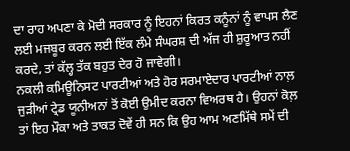ਦਾ ਰਾਹ ਅਪਣਾ ਕੇ ਮੋਦੀ ਸਰਕਾਰ ਨੂੰ ਇਹਨਾਂ ਕਿਰਤ ਕਨੂੰਨਾਂ ਨੂੰ ਵਾਪਸ ਲੈਣ ਲਈ ਮਜਬੂਰ ਕਰਨ ਲਈ ਇੱਕ ਲੰਮੇ ਸੰਘਰਸ਼ ਦੀ ਅੱਜ ਹੀ ਸ਼ੁਰੂਆਤ ਨਹੀਂ ਕਰਦੇ, ਤਾਂ ਕੱਲ੍ਹ ਤੱਕ ਬਹੁਤ ਦੇਰ ਹੋ ਜਾਵੇਗੀ।
ਨਕਲੀ ਕਮਿਊਨਿਸਟ ਪਾਰਟੀਆਂ ਅਤੇ ਹੋਰ ਸਰਮਾਏਦਾਰ ਪਾਰਟੀਆਂ ਨਾਲ਼ ਜੁੜੀਆਂ ਟ੍ਰੇਡ ਯੂਨੀਅਨਾਂ ਤੋਂ ਕੋਈ ਉਮੀਦ ਕਰਨਾ ਵਿਅਰਥ ਹੈ। ਉਹਨਾਂ ਕੋਲ਼ ਤਾਂ ਇਹ ਮੌਕਾ ਅਤੇ ਤਾਕਤ ਦੋਵੇਂ ਹੀ ਸਨ ਕਿ ਉਹ ਆਮ ਅਣਮਿੱਥੇ ਸਮੇਂ ਦੀ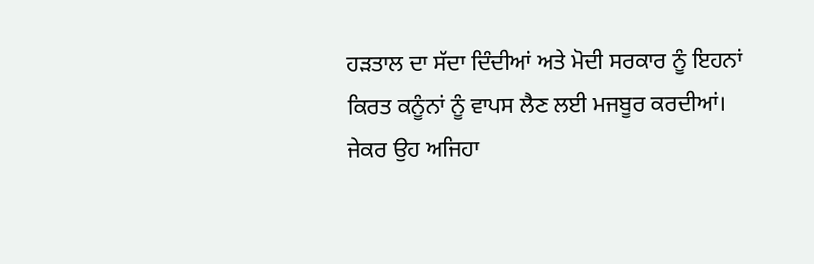ਹੜਤਾਲ ਦਾ ਸੱਦਾ ਦਿੰਦੀਆਂ ਅਤੇ ਮੋਦੀ ਸਰਕਾਰ ਨੂੰ ਇਹਨਾਂ ਕਿਰਤ ਕਨੂੰਨਾਂ ਨੂੰ ਵਾਪਸ ਲੈਣ ਲਈ ਮਜਬੂਰ ਕਰਦੀਆਂ। ਜੇਕਰ ਉਹ ਅਜਿਹਾ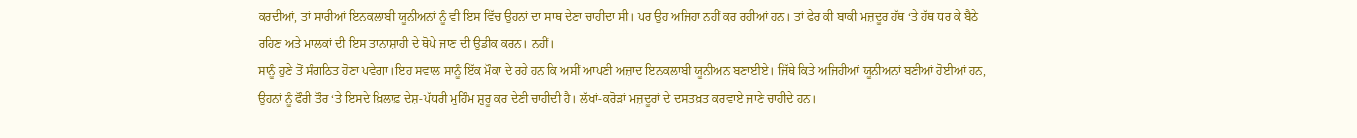ਕਰਦੀਆਂ, ਤਾਂ ਸਾਰੀਆਂ ਇਨਕਲਾਬੀ ਯੂਨੀਅਨਾਂ ਨੂੰ ਵੀ ਇਸ ਵਿੱਚ ਉਹਨਾਂ ਦਾ ਸਾਥ ਦੇਣਾ ਚਾਹੀਦਾ ਸੀ। ਪਰ ਉਹ ਅਜਿਹਾ ਨਹੀਂ ਕਰ ਰਹੀਆਂ ਹਨ। ਤਾਂ ਫੇਰ ਕੀ ਬਾਕੀ ਮਜ਼ਦੂਰ ਹੱਥ ‘ਤੇ ਹੱਥ ਧਰ ਕੇ ਬੈਠੇ ਰਹਿਣ ਅਤੇ ਮਾਲਕਾਂ ਦੀ ਇਸ ਤਾਨਾਸ਼ਾਹੀ ਦੇ ਥੋਪੇ ਜਾਣ ਦੀ ਉਡੀਕ ਕਰਨ। ਨਹੀਂ।
ਸਾਨੂੰ ਹੁਣੇ ਤੋਂ ਸੰਗਠਿਤ ਹੋਣਾ ਪਵੇਗਾ।ਇਹ ਸਵਾਲ ਸਾਨੂੰ ਇੱਕ ਮੌਕਾ ਦੇ ਰਹੇ ਹਨ ਕਿ ਅਸੀਂ ਆਪਣੀ ਅਜ਼ਾਦ ਇਨਕਲਾਬੀ ਯੂਨੀਅਨ ਬਣਾਈਏ। ਜਿੱਥੇ ਕਿਤੇ ਅਜਿਹੀਆਂ ਯੂਨੀਅਨਾਂ ਬਣੀਆਂ ਹੋਈਆਂ ਹਨ, ਉਹਨਾਂ ਨੂੰ ਫੌਰੀ ਤੌਰ ‘ਤੇ ਇਸਦੇ ਖ਼ਿਲਾਫ਼ ਦੇਸ਼-ਪੱਧਰੀ ਮੁਹਿੰਮ ਸ਼ੁਰੂ ਕਰ ਦੇਣੀ ਚਾਹੀਦੀ ਹੈ। ਲੱਖਾਂ-ਕਰੋੜਾਂ ਮਜ਼ਦੂਰਾਂ ਦੇ ਦਸਤਖ਼ਤ ਕਰਵਾਏ ਜਾਣੇ ਚਾਹੀਦੇ ਹਨ।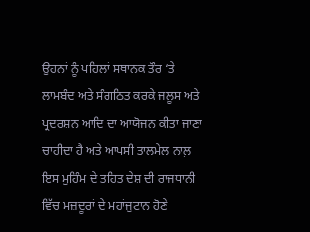ਉਹਨਾਂ ਨੂੰ ਪਹਿਲਾਂ ਸਥਾਨਕ ਤੌਰ ‘ਤੇ ਲਾਮਬੰਦ ਅਤੇ ਸੰਗਠਿਤ ਕਰਕੇ ਜਲੂਸ ਅਤੇ ਪ੍ਰਦਰਸ਼ਨ ਆਦਿ ਦਾ ਆਯੋਜਨ ਕੀਤਾ ਜਾਣਾ ਚਾਹੀਦਾ ਹੈ ਅਤੇ ਆਪਸੀ ਤਾਲਮੇਲ ਨਾਲ਼ ਇਸ ਮੁਹਿੰਮ ਦੇ ਤਹਿਤ ਦੇਸ਼ ਦੀ ਰਾਜਧਾਨੀ ਵਿੱਚ ਮਜ਼ਦੂਰਾਂ ਦੇ ਮਹਾਂਜੁਟਾਨ ਹੋਣੇ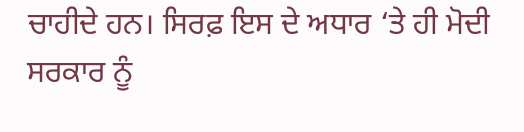ਚਾਹੀਦੇ ਹਨ। ਸਿਰਫ਼ ਇਸ ਦੇ ਅਧਾਰ ‘ਤੇ ਹੀ ਮੋਦੀ ਸਰਕਾਰ ਨੂੰ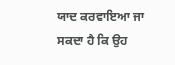ਯਾਦ ਕਰਵਾਇਆ ਜਾ ਸਕਦਾ ਹੈ ਕਿ ਉਹ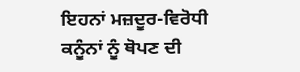ਇਹਨਾਂ ਮਜ਼ਦੂਰ-ਵਿਰੋਧੀ ਕਨੂੰਨਾਂ ਨੂੰ ਥੋਪਣ ਦੀ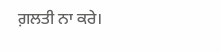ਗ਼ਲਤੀ ਨਾ ਕਰੇ।